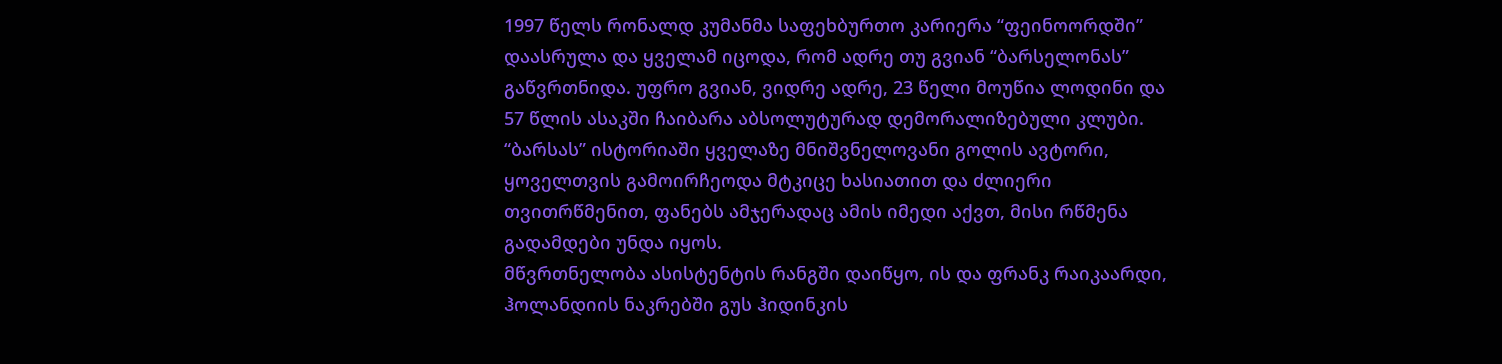1997 წელს რონალდ კუმანმა საფეხბურთო კარიერა “ფეინოორდში” დაასრულა და ყველამ იცოდა, რომ ადრე თუ გვიან “ბარსელონას” გაწვრთნიდა. უფრო გვიან, ვიდრე ადრე, 23 წელი მოუწია ლოდინი და 57 წლის ასაკში ჩაიბარა აბსოლუტურად დემორალიზებული კლუბი.
“ბარსას” ისტორიაში ყველაზე მნიშვნელოვანი გოლის ავტორი, ყოველთვის გამოირჩეოდა მტკიცე ხასიათით და ძლიერი თვითრწმენით, ფანებს ამჯერადაც ამის იმედი აქვთ, მისი რწმენა გადამდები უნდა იყოს.
მწვრთნელობა ასისტენტის რანგში დაიწყო, ის და ფრანკ რაიკაარდი, ჰოლანდიის ნაკრებში გუს ჰიდინკის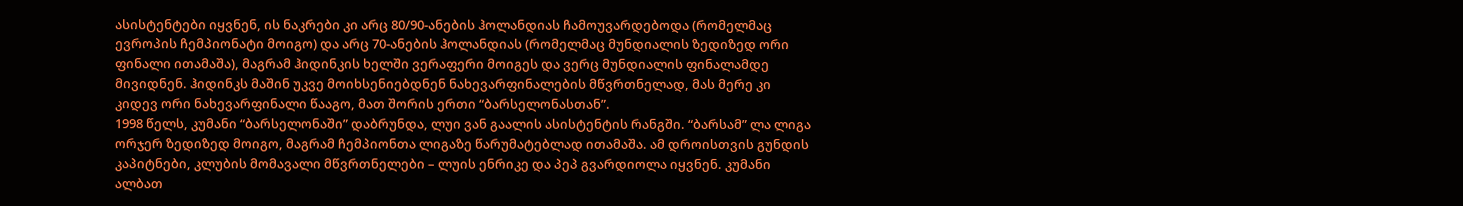ასისტენტები იყვნენ, ის ნაკრები კი არც 80/90-ანების ჰოლანდიას ჩამოუვარდებოდა (რომელმაც ევროპის ჩემპიონატი მოიგო) და არც 70-ანების ჰოლანდიას (რომელმაც მუნდიალის ზედიზედ ორი ფინალი ითამაშა), მაგრამ ჰიდინკის ხელში ვერაფერი მოიგეს და ვერც მუნდიალის ფინალამდე მივიდნენ. ჰიდინკს მაშინ უკვე მოიხსენიებდნენ ნახევარფინალების მწვრთნელად, მას მერე კი კიდევ ორი ნახევარფინალი წააგო, მათ შორის ერთი “ბარსელონასთან”.
1998 წელს, კუმანი “ბარსელონაში” დაბრუნდა, ლუი ვან გაალის ასისტენტის რანგში. “ბარსამ” ლა ლიგა ორჯერ ზედიზედ მოიგო, მაგრამ ჩემპიონთა ლიგაზე წარუმატებლად ითამაშა. ამ დროისთვის გუნდის კაპიტნები, კლუბის მომავალი მწვრთნელები – ლუის ენრიკე და პეპ გვარდიოლა იყვნენ. კუმანი ალბათ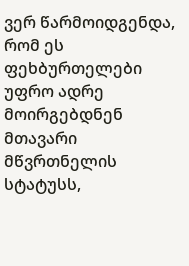ვერ წარმოიდგენდა, რომ ეს ფეხბურთელები უფრო ადრე მოირგებდნენ მთავარი მწვრთნელის სტატუსს,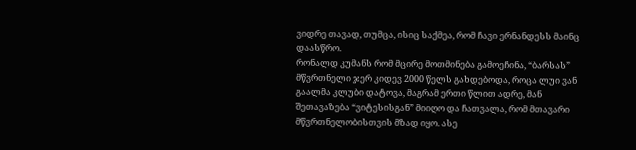ვიდრე თავად, თუმცა, ისიც საქმეა, რომ ჩავი ერნანდესს მაინც დაასწრო.
რონალდ კუმანს რომ მცირე მოთმინება გამოეჩინა, “ბარსას” მწვრთნელი ჯერ კიდევ 2000 წელს გახდებოდა, როცა ლუი ვან გაალმა კლუბი დატოვა, მაგრამ ერთი წლით ადრე, მან შეთავაზება “ვიტესისგან” მიიღო და ჩათვალა, რომ მთავარი მწვრთნელობისთვის მზად იყო. ასე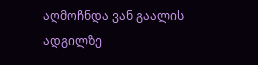აღმოჩნდა ვან გაალის ადგილზე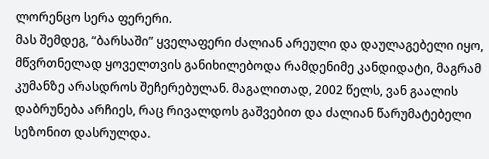ლორენცო სერა ფერერი.
მას შემდეგ, “ბარსაში” ყველაფერი ძალიან არეული და დაულაგებელი იყო, მწვრთნელად ყოველთვის განიხილებოდა რამდენიმე კანდიდატი, მაგრამ კუმანზე არასდროს შეჩერებულან. მაგალითად, 2002 წელს, ვან გაალის დაბრუნება არჩიეს, რაც რივალდოს გაშვებით და ძალიან წარუმატებელი სეზონით დასრულდა.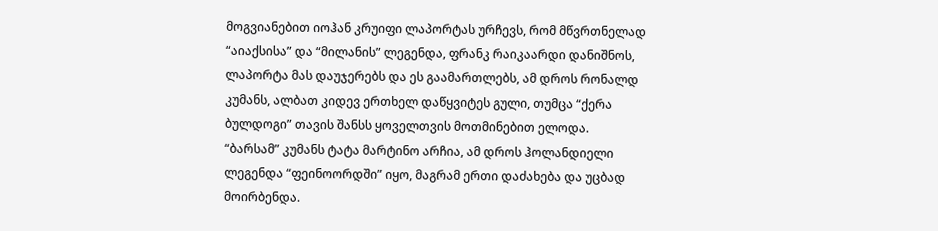მოგვიანებით იოჰან კრუიფი ლაპორტას ურჩევს, რომ მწვრთნელად “აიაქსისა” და “მილანის” ლეგენდა, ფრანკ რაიკაარდი დანიშნოს, ლაპორტა მას დაუჯერებს და ეს გაამართლებს, ამ დროს რონალდ კუმანს, ალბათ კიდევ ერთხელ დაწყვიტეს გული, თუმცა “ქერა ბულდოგი” თავის შანსს ყოველთვის მოთმინებით ელოდა.
“ბარსამ” კუმანს ტატა მარტინო არჩია, ამ დროს ჰოლანდიელი ლეგენდა “ფეინოორდში” იყო, მაგრამ ერთი დაძახება და უცბად მოირბენდა.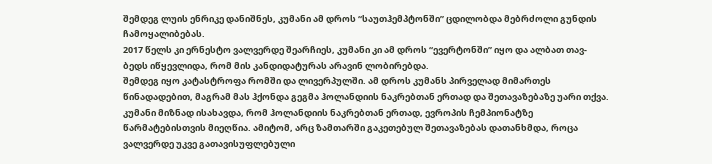შემდეგ ლუის ენრიკე დანიშნეს, კუმანი ამ დროს “საუთჰემპტონში” ცდილობდა მებრძოლი გუნდის ჩამოყალიბებას.
2017 წელს კი ერნესტო ვალვერდე შეარჩიეს, კუმანი კი ამ დროს “ევერტონში” იყო და ალბათ თავ-ბედს იწყევლიდა, რომ მის კანდიდატურას არავინ ლობირებდა.
შემდეგ იყო კატასტროფა რომში და ლივერპულში. ამ დროს კუმანს პირველად მიმართეს წინადადებით, მაგრამ მას ჰქონდა გეგმა ჰოლანდიის ნაკრებთან ერთად და შეთავაზებაზე უარი თქვა. კუმანი მიზნად ისახავდა, რომ ჰოლანდიის ნაკრებთან ერთად, ევროპის ჩემპიონატზე წარმატებისთვის მიეღწია. ამიტომ, არც ზამთარში გაკეთებულ შეთავაზებას დათანხმდა, როცა ვალვერდე უკვე გათავისუფლებული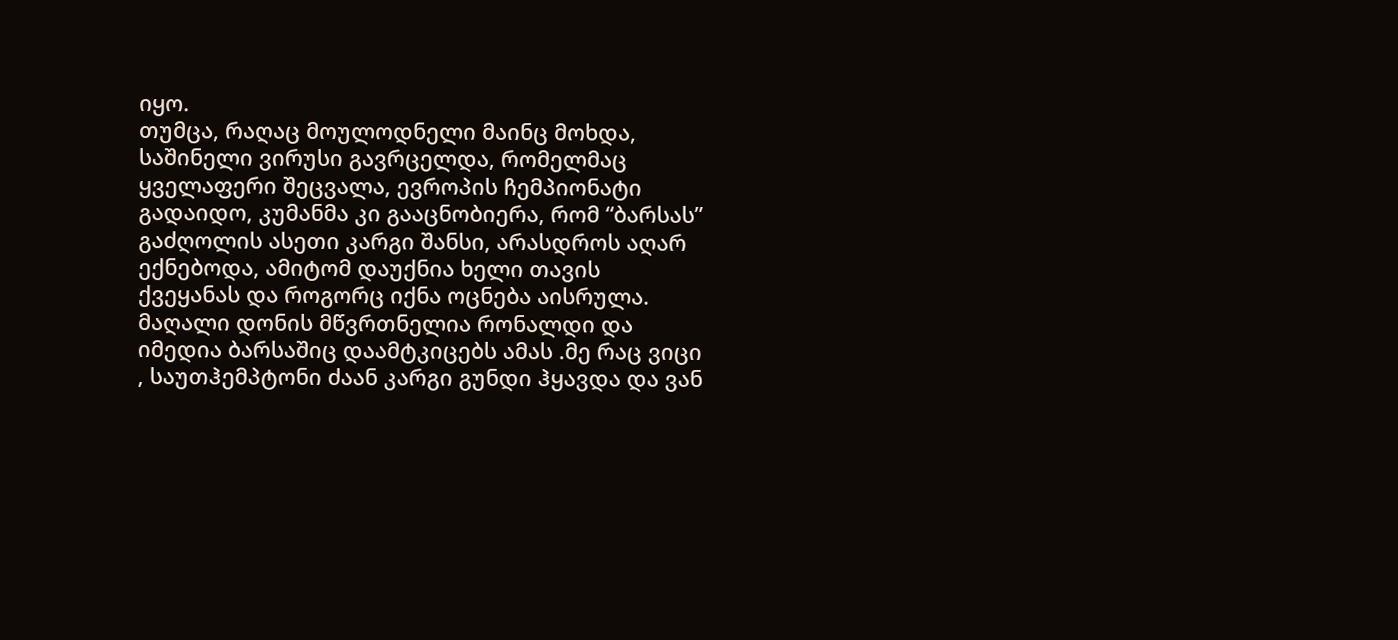იყო.
თუმცა, რაღაც მოულოდნელი მაინც მოხდა, საშინელი ვირუსი გავრცელდა, რომელმაც ყველაფერი შეცვალა, ევროპის ჩემპიონატი გადაიდო, კუმანმა კი გააცნობიერა, რომ “ბარსას” გაძღოლის ასეთი კარგი შანსი, არასდროს აღარ ექნებოდა, ამიტომ დაუქნია ხელი თავის ქვეყანას და როგორც იქნა ოცნება აისრულა.
მაღალი დონის მწვრთნელია რონალდი და იმედია ბარსაშიც დაამტკიცებს ამას .მე რაც ვიცი , საუთჰემპტონი ძაან კარგი გუნდი ჰყავდა და ვან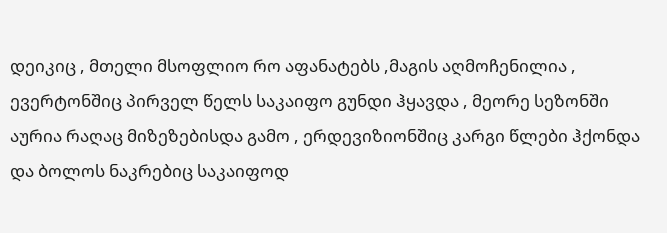დეიკიც , მთელი მსოფლიო რო აფანატებს ,მაგის აღმოჩენილია , ევერტონშიც პირველ წელს საკაიფო გუნდი ჰყავდა , მეორე სეზონში აურია რაღაც მიზეზებისდა გამო , ერდევიზიონშიც კარგი წლები ჰქონდა და ბოლოს ნაკრებიც საკაიფოდ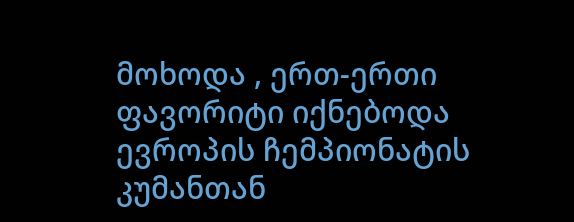მოხოდა , ერთ-ერთი ფავორიტი იქნებოდა ევროპის ჩემპიონატის კუმანთან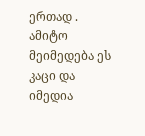ერთად . ამიტო მეიმედება ეს კაცი და იმედია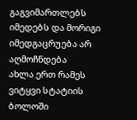გაგვიმართლებს იმედებს და მორიგი იმედგაცრუება არ აღმოჩნდება
ახლა ერთ რამეს ვიტყვი სტატიის ბოლოში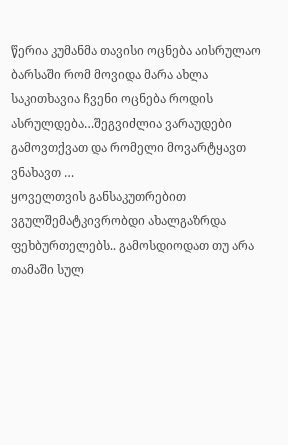წერია კუმანმა თავისი ოცნება აისრულაო ბარსაში რომ მოვიდა მარა ახლა საკითხავია ჩვენი ოცნება როდის ასრულდება…შეგვიძლია ვარაუდები გამოვთქვათ და რომელი მოვარტყავთ ვნახავთ …
ყოველთვის განსაკუთრებით ვგულშემატკივრობდი ახალგაზრდა ფეხბურთელებს.. გამოსდიოდათ თუ არა თამაში სულ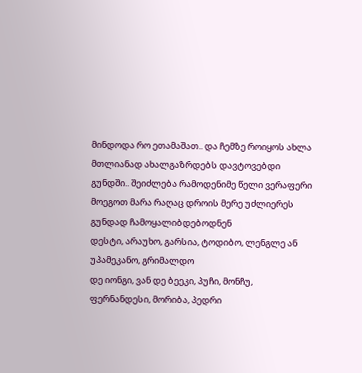მინდოდა რო ეთამაშათ.. და ჩემზე როიყოს ახლა მთლიანად ახალგაზრდებს დავტოვებდი გუნდში.. შეიძლება რამოდენიმე წელი ვერაფერი მოეგოთ მარა რაღაც დროის მერე უძლიერეს გუნდად ჩამოყალიბდებოდნენ
დესტი, არაუხო, გარსია, ტოდიბო, ლენგლე ან უპამეკანო, გრიმალდო
დე იონგი, ვან დე ბეეკი, პუჩი, მონჩუ, ფერნანდესი, მორიბა, პედრი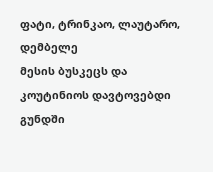ფატი, ტრინკაო, ლაუტარო, დემბელე
მესის ბუსკეცს და კოუტინიოს დავტოვებდი გუნდში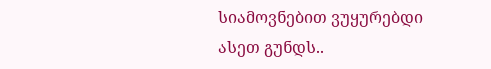სიამოვნებით ვუყურებდი ასეთ გუნდს..